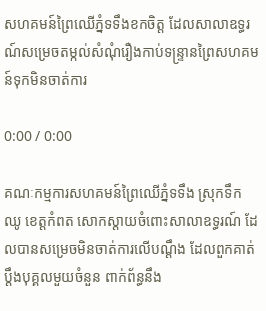សហគមន៍ព្រៃឈើភ្នំទទឹងខកចិត្ត ដែលសាលាឧទ្ធរណ៍សម្រេចតម្កល់សំណុំរឿងកាប់ទន្ទ្រានព្រៃសហគមន៍ទុកមិនចាត់ការ

0:00 / 0:00

គណៈកម្មការសហគមន៍ព្រៃឈើភ្នំទទឹង ស្រុកទឹកឈូ ខេត្តកំពត សោកស្ដាយចំពោះសាលាឧទ្ធរណ៍ ដែលបានសម្រេចមិនចាត់ការលើបណ្ដឹង ដែលពួកគាត់ប្ដឹងបុគ្គលមួយចំនួន ពាក់ព័ន្ធនឹង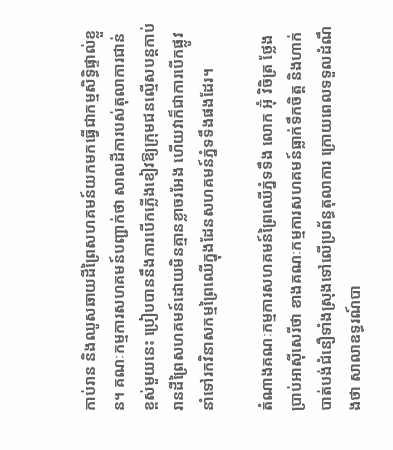កាប់រាន និងឈូសឆាយដីព្រៃសហគមន៍យកមកធ្វើជាកម្មសិទ្ធិផ្ទាល់ខ្លួន។ គណៈកម្មការសហគមន៍បញ្ជាក់ថា សាលដីការបស់តុលាការជាន់ខ្ពស់មួយនេះ ប្រៀបបាននឹងការបើកភ្លើងខៀវឱ្យក្រុមជនល្មើសបន្តកាប់រានដីព្រៃសហគមន៍ដោយមិនគ្មានខ្លាចរអែង ហើយវាក៏ជាការបើកផ្លូវនាំទៅរកវិនាសកម្មព្រៃឈើក្នុងដែនសហគមន៍ភ្នំទទឹងផងដែរ។

តំណាងគណៈកម្មការសហគមន៍ព្រៃឈើភ្នំទទឹង លោក អ៊ុំ វិចិត្រ ថ្លែងប្រាប់អាស៊ីសេរីថា ខាងគណៈកម្មការសហគមន៍ធ្លាក់ទឹកចិត្ត និងហាក់បាត់បង់ជំនឿទាំងស្រុងទៅលើប្រព័ន្ធតុលាការ ក្រោយពេលទទួលដំណឹងថា សាលាឧទ្ធរណ៍បា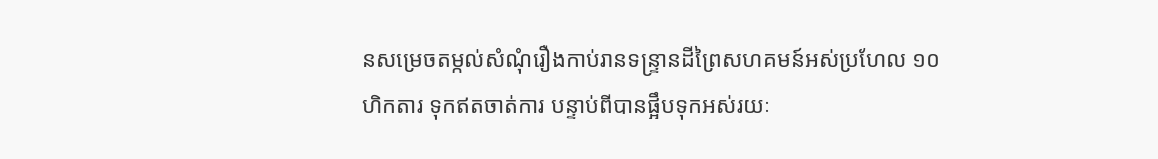នសម្រេចតម្កល់សំណុំរឿងកាប់រានទន្ទ្រានដីព្រៃសហគមន៍អស់ប្រហែល ១០ហិកតារ ទុកឥតចាត់ការ បន្ទាប់ពីបានផ្អឹបទុកអស់រយៈ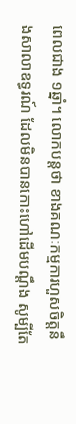ពេលជាង ១ឆ្នាំ។ លោកបន្តថា ខាងគណៈកម្មការហួសចិត្តនឹងសាលាឧទ្ធរណ៍ ដែលមិនបានកោះហៅដើមបណ្ដឹង សូម្បីតែ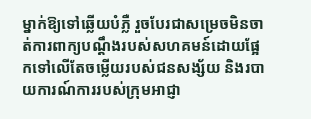ម្នាក់ឱ្យទៅឆ្លើយបំភ្លឺ រួចបែរជាសម្រេចមិនចាត់ការពាក្យបណ្ដឹងរបស់សហគមន៍ដោយផ្អែកទៅលើតែចម្លើយរបស់ជនសង្ស័យ និងរបាយការណ៍ការរបស់ក្រុមអាជ្ញា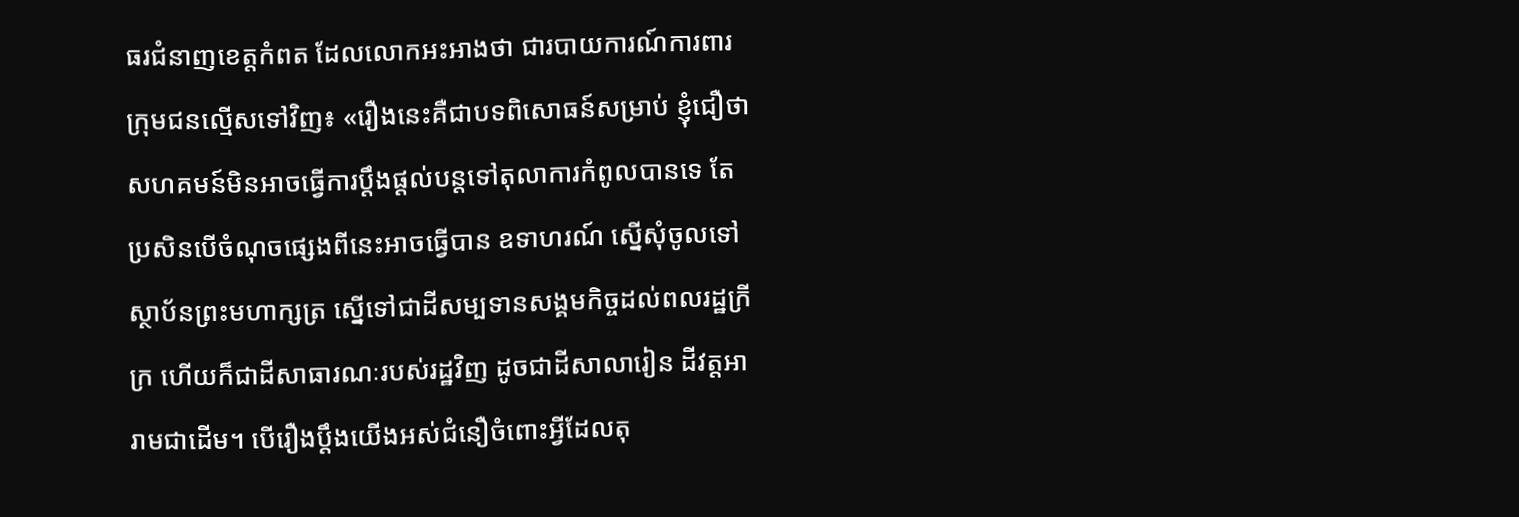ធរជំនាញខេត្តកំពត ដែលលោកអះអាងថា ជារបាយការណ៍ការពារក្រុមជនល្មើសទៅវិញ៖ «រឿងនេះគឺជាបទពិសោធន៍សម្រាប់ ខ្ញុំជឿថាសហគមន៍មិនអាចធ្វើការប្ដឹងផ្ដល់បន្តទៅតុលាការកំពូលបានទេ តែប្រសិនបើចំណុចផ្សេងពីនេះអាចធ្វើបាន ឧទាហរណ៍ ស្នើសុំចូលទៅស្ថាប័នព្រះមហាក្សត្រ ស្នើទៅជាដីសម្បទានសង្គមកិច្ចដល់ពលរដ្ឋក្រីក្រ ហើយក៏ជាដីសាធារណៈរបស់រដ្ឋវិញ ដូចជាដីសាលារៀន ដីវត្តអារាមជាដើម។ បើរឿងប្ដឹងយើងអស់ជំនឿចំពោះអ្វីដែលតុ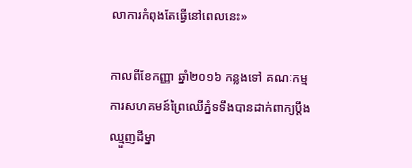លាការកំពុងតែធ្វើនៅពេលនេះ»

កាលពីខែកញ្ញា ឆ្នាំ២០១៦ កន្លងទៅ គណៈកម្មការសហគមន៍ព្រៃឈើភ្នំទទឹងបានដាក់ពាក្យប្ដឹងឈ្មួញដីម្នា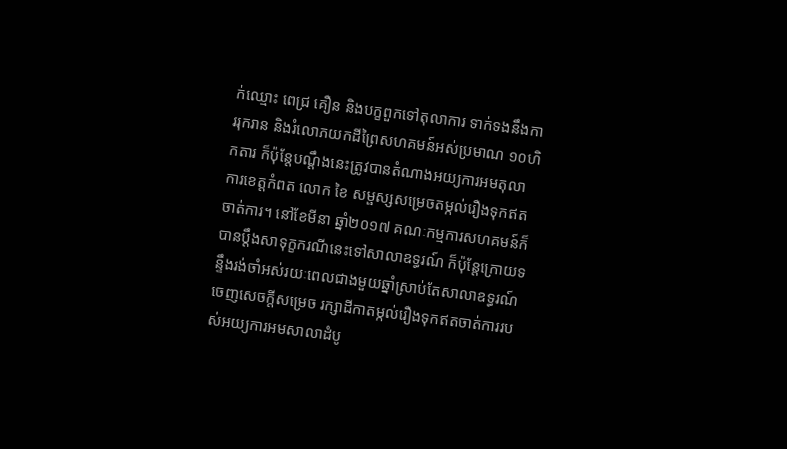ក់ឈ្មោះ ពេជ្រ គឿន និងបក្ខពួកទៅតុលាការ ទាក់ទងនឹងការរុករាន និងរំលោភយកដីព្រៃសហគមន៍អស់ប្រមាណ ១០ហិកតារ ក៏ប៉ុន្តែបណ្ដឹងនេះត្រូវបានតំណាងអយ្យការអមតុលាការខេត្តកំពត លោក ខៃ សម្ផស្សសម្រេចតម្កល់រឿងទុកឥតចាត់ការ។ នៅខែមីនា ឆ្នាំ២០១៧ គណៈកម្មការសហគមន៍ក៏បានប្ដឹងសាទុក្ខករណីនេះទៅសាលាឧទ្ធរណ៍ ក៏ប៉ុន្តែក្រោយទន្ទឹងរង់ចាំអស់រយៈពេលជាងមួយឆ្នាំស្រាប់តែសាលាឧទ្ធរណ៍ចេញសេចក្ដីសម្រេច រក្សាដីកាតម្កល់រឿងទុកឥតចាត់ការរបស់អយ្យការអមសាលាដំបូ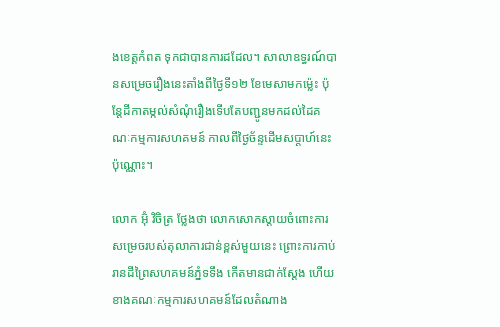ងខេត្តកំពត ទុកជាបានការដដែល។ សាលាឧទ្ធរណ៍បានសម្រេចរឿងនេះតាំងពីថ្ងៃទី១២ ខែមេសាមកម្ល៉េះ ប៉ុន្តែដីកាតម្កល់សំណុំរឿងទើបតែបញ្ជូនមកដល់ដៃគណៈកម្មការសហគមន៍ កាលពីថ្ងៃច័ន្ទដើមសប្ដាហ៍នេះប៉ុណ្ណោះ។

លោក អ៊ុំ វិចិត្រ ថ្លែងថា លោកសោកស្ដាយចំពោះការសម្រេចរបស់តុលាការជាន់ខ្ពស់មួយនេះ ព្រោះការកាប់រានដីព្រៃសហគមន៍ភ្នំទទឹង កើតមានជាក់ស្ដែង ហើយខាងគណៈកម្មការសហគមន៍ដែលតំណាង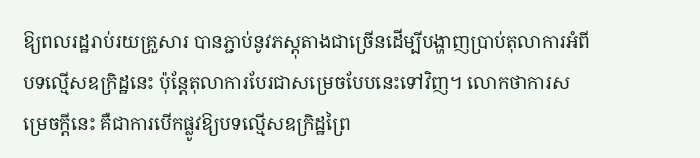ឱ្យពលរដ្ឋរាប់រយគ្រួសារ បានភ្ជាប់នូវភស្តុតាងជាច្រើនដើម្បីបង្ហាញប្រាប់តុលាការអំពីបទល្មើសឧក្រិដ្ឋនេះ ប៉ុន្តែតុលាការបែរជាសម្រេចបែបនេះទៅវិញ។ លោកថាការសម្រេចក្ដីនេះ គឺជាការបើកផ្លូវឱ្យបទល្មើសឧក្រិដ្ឋព្រៃ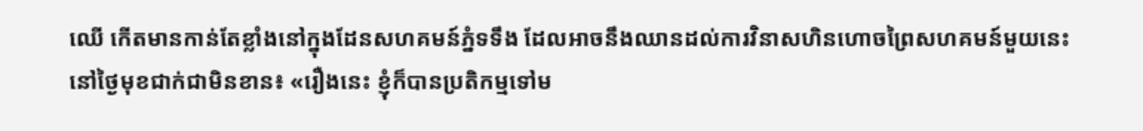ឈើ កើតមានកាន់តែខ្លាំងនៅក្នុងដែនសហគមន៍ភ្នំទទឹង ដែលអាចនឹងឈានដល់ការវិនាសហិនហោចព្រៃសហគមន៍មួយនេះនៅថ្ងៃមុខជាក់ជាមិនខាន៖ «រឿងនេះ ខ្ញុំក៏បានប្រតិកម្មទៅម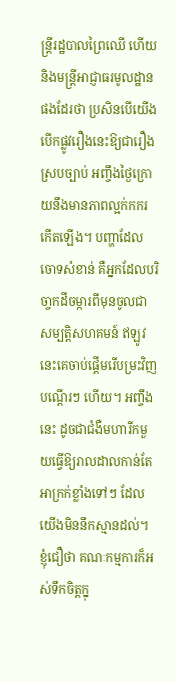ន្ត្រីរដ្ឋបាលព្រៃឈើ ហើយនិងមន្ត្រីអាជ្ញាធរមូលដ្ឋានផងដែរថា ប្រសិនបើយើងបើកផ្លូវរឿងនេះឱ្យជារឿងស្របច្បាប់ អញ្ចឹងថ្ងៃក្រោយនឹងមានភាពល្អក់កករកើតឡើង។ បញ្ហាដែលចោទសំខាន់ គឺអ្នកដែលបរិចា្ចកដីចម្ការពីមុនចូលជាសម្បត្តិសហគមន៍ ឥឡូវនេះគេចាប់ផ្ដើមរើបម្រះវិញបណ្ដើរៗ ហើយ។ អញ្ចឹងនេះ ដូចជាជំងឺមហារីកមួយធ្វើឱ្យរាលដាលកាន់តែអាក្រក់ខ្លាំងទៅៗ ដែលយើងមិននឹកស្មានដល់។ ខ្ញុំជឿថា គណៈកម្មការក៏អស់ទឹកចិត្តក្នុ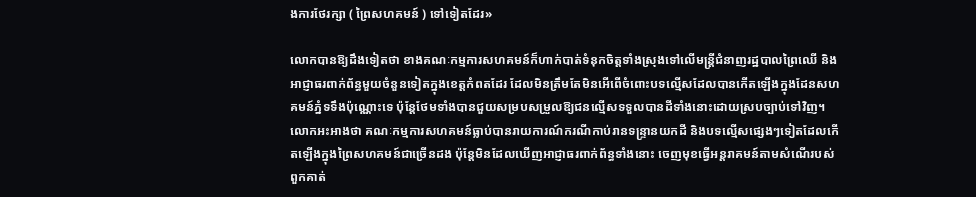ងការថែរក្សា ( ព្រៃសហគមន៍ ) ទៅទៀតដែរ»

លោកបានឱ្យដឹងទៀតថា ខាងគណៈកម្មការសហគមន៍ក៏ហាក់បាត់ទំនុកចិត្តទាំងស្រុងទៅលើមន្ត្រីជំនាញរដ្ឋបាលព្រៃឈើ និងអាជ្ញាធរពាក់ព័ន្ធមួយចំនួនទៀតក្នុងខេត្តកំពតដែរ ដែលមិនត្រឹមតែមិនអើពើចំពោះបទល្មើសដែលបានកើតឡើងក្នុងដែនសហគមន៍ភ្នំទទឹងប៉ុណ្ណោះទេ ប៉ុន្តែថែមទាំងបានជួយសម្របសម្រួលឱ្យជនល្មើសទទួលបានដីទាំងនោះដោយស្របច្បាប់ទៅវិញ។ លោកអះអាងថា គណៈកម្មការសហគមន៍ធ្លាប់បានរាយការណ៍ករណីកាប់រានទន្ទ្រានយកដី និងបទល្មើសផ្សេងៗទៀតដែលកើតឡើងក្នុងព្រៃសហគមន៍ជាច្រើនដង ប៉ុន្តែមិនដែលឃើញអាជ្ញាធរពាក់ព័ន្ធទាំងនោះ ចេញមុខធ្វើអន្តរាគមន៍តាមសំណើរបស់ពួកគាត់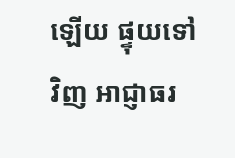ឡើយ ផ្ទុយទៅវិញ អាជ្ញាធរ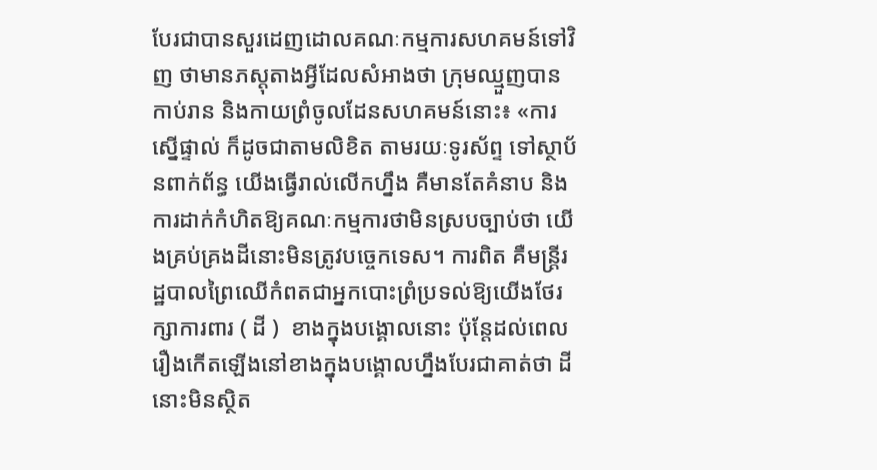បែរជាបានសួរដេញដោលគណៈកម្មការសហគមន៍ទៅវិញ ថាមានភស្តុតាងអ្វីដែលសំអាងថា ក្រុមឈ្មួញបានកាប់រាន និងកាយព្រំចូលដែនសហគមន៍នោះ៖ «ការស្នើផ្ទាល់ ក៏ដូចជាតាមលិខិត តាមរយៈទូរស័ព្ទ ទៅស្ថាប័នពាក់ព័ន្ធ យើងធ្វើរាល់លើកហ្នឹង គឺមានតែគំនាប និងការដាក់កំហិតឱ្យគណៈកម្មការថាមិនស្របច្បាប់ថា យើងគ្រប់គ្រងដីនោះមិនត្រូវបច្ចេកទេស។ ការពិត គឺមន្ត្រីរដ្ឋបាលព្រៃឈើកំពតជាអ្នកបោះព្រំប្រទល់ឱ្យយើងថែរក្សាការពារ ( ដី )  ខាងក្នុងបង្គោលនោះ ប៉ុន្តែដល់ពេលរឿងកើតឡើងនៅខាងក្នុងបង្គោលហ្នឹងបែរជាគាត់ថា ដីនោះមិនស្ថិត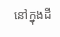នៅក្នុងដី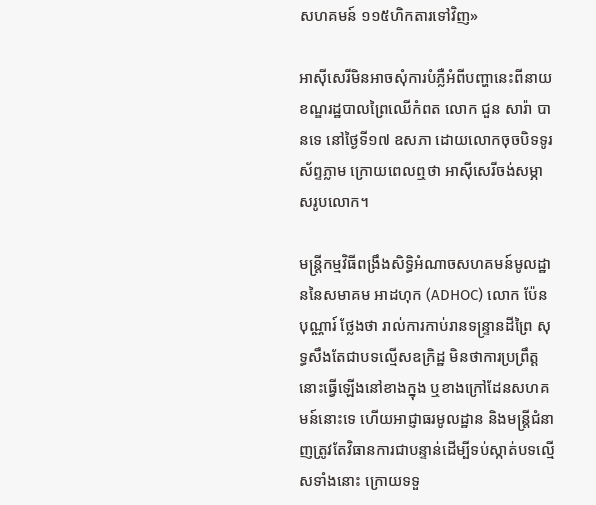សហគមន៍ ១១៥ហិកតារទៅវិញ»

អាស៊ីសេរីមិនអាចសុំការបំភ្លឺអំពីបញ្ហានេះពីនាយខណ្ឌរដ្ឋបាលព្រៃឈើកំពត លោក ជួន សារ៉ា បានទេ នៅថ្ងៃទី១៧ ឧសភា ដោយលោកចុចបិទទូរស័ព្ទភ្លាម ក្រោយពេលឮថា អាស៊ីសេរីចង់សម្ភាសរូបលោក។

មន្ត្រីកម្មវិធីពង្រឹងសិទ្ធិអំណាចសហគមន៍មូលដ្ឋាននៃសមាគម អាដហុក (ADHOC) លោក ប៉ែន បុណ្ណារ៍ ថ្លែងថា រាល់ការកាប់រានទន្ទ្រានដីព្រៃ សុទ្ធសឹងតែជាបទល្មើសឧក្រិដ្ឋ មិនថាការប្រព្រឹត្តនោះធ្វើឡើងនៅខាងក្នុង ឬខាងក្រៅដែនសហគមន៍នោះទេ ហើយអាជ្ញាធរមូលដ្ឋាន និងមន្ត្រីជំនាញត្រូវតែវិធានការជាបន្ទាន់ដើម្បីទប់ស្កាត់បទល្មើសទាំងនោះ ក្រោយទទួ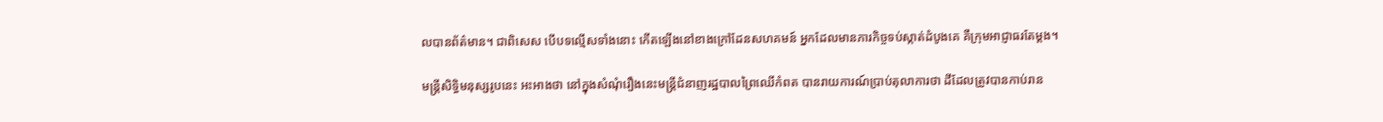លបានព័ត៌មាន។ ជាពិសេស បើបទល្មើសទាំងនោះ កើតឡើងនៅខាងក្រៅដែនសហគមន៍ អ្នកដែលមានភារកិច្ចទប់ស្កាត់ដំបូងគេ គឺក្រុមអាជ្ញាធរតែម្តង។

មន្ត្រីសិទ្ធិមនុស្សរូបនេះ អះអាងថា នៅក្នុងសំណុំរឿងនេះមន្ត្រីជំនាញរដ្ឋបាលព្រៃឈើកំពត បានរាយការណ៍ប្រាប់តុលាការថា ដីដែលត្រូវបានកាប់រាន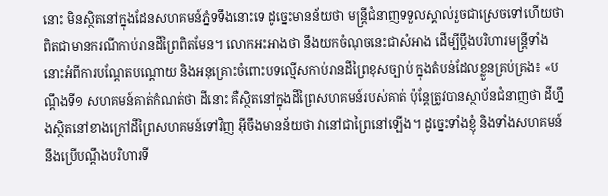នោះ មិនស្ថិតនៅក្នុងដែនសហគមន៍ភ្នំទទឹងនោះទេ ដូច្នេះមានន័យថា មន្ត្រីជំនាញទទួលស្គាល់រួចជាស្រេចទៅហើយថា ពិតជាមានករណីកាប់រានដីព្រៃពិតមែន។ លោកអះអាងថា នឹងយកចំណុចនេះជាសំអាង ដើម្បីប្ដឹងបរិហារមន្ត្រីទាំងនោះអំពីការបណ្ដែតបណ្ដោយ និងអនុគ្រោះចំពោះបទល្មើសកាប់រានដីព្រៃខុសច្បាប់ ក្នុងតំបន់ដែលខ្លួនគ្រប់គ្រង៖ «បណ្ដឹងទី១ សហគមន៍គាត់កំណត់ថា ដីនោះ គឺស្ថិតនៅក្នុងដីព្រៃសហគមន៍របស់គាត់ ប៉ុន្តែត្រូវបានស្ថាប័នជំនាញថា ដីហ្នឹងស្ថិតនៅខាងក្រៅដីព្រៃសហគមន៍ទៅវិញ អ៊ីចឹងមានន័យថា វានៅជាព្រៃនៅឡើង។ ដូច្នេះទាំងខ្ញុំ និងទាំងសហគមន៍ នឹងប្រើបណ្ដឹងបរិហារទី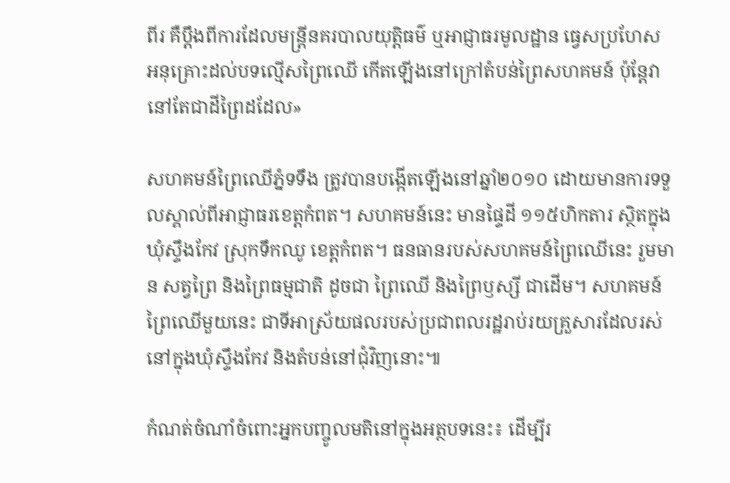ពីរ គឺប្ដឹងពីការដែលមន្ត្រីនគរបាលយុត្តិធម៌ ឬអាជ្ញាធរមូលដ្ឋាន ធ្វេសប្រហែស អនុគ្រោះដល់បទល្មើសព្រៃឈើ កើតឡើងនៅក្រៅតំបន់ព្រៃសហគមន៍ ប៉ុន្តែវានៅតែជាដីព្រៃដដែល»

សហគមន៍ព្រៃឈើភ្នំទទឹង ត្រូវបានបង្កើតឡើងនៅឆ្នាំ២០១០ ដោយមានការទទួលស្គាល់ពីអាជ្ញាធរខេត្តកំពត។ សហគមន៍នេះ មានផ្ទៃដី ១១៥ហិកតារ ស្ថិតក្នុងឃុំស្ទឹងកែវ ស្រុកទឹកឈូ ខេត្តកំពត។ ធនធានរបស់សហគមន៍ព្រៃឈើនេះ រួមមាន សត្វព្រៃ និងព្រៃធម្មជាតិ ដូចជា ព្រៃឈើ និងព្រៃឫស្សី ជាដើម។ សហគមន៍ព្រៃឈើមួយនេះ ជាទីអាស្រ័យផលរបស់ប្រជាពលរដ្ឋរាប់រយគ្រួសារដែលរស់នៅក្នុងឃុំស្ទឹងកែវ និងតំបន់នៅជុំវិញនោះ៕

កំណត់ចំណាំចំពោះអ្នកបញ្ចូលមតិនៅក្នុងអត្ថបទនេះ៖ ដើម្បីរ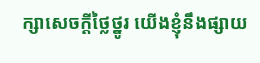ក្សាសេចក្ដីថ្លៃថ្នូរ យើងខ្ញុំនឹងផ្សាយ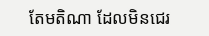តែមតិណា ដែលមិនជេរ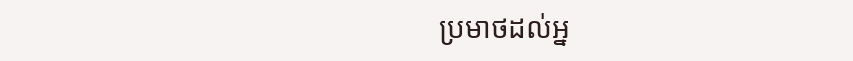ប្រមាថដល់អ្ន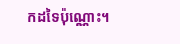កដទៃប៉ុណ្ណោះ។